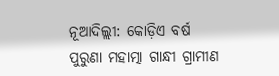ନୂଆଦିଲ୍ଲୀ: କୋଡ଼ିଏ ବର୍ଷ ପୁରୁଣା ମହାତ୍ମା ଗାନ୍ଧୀ ଗ୍ରାମୀଣ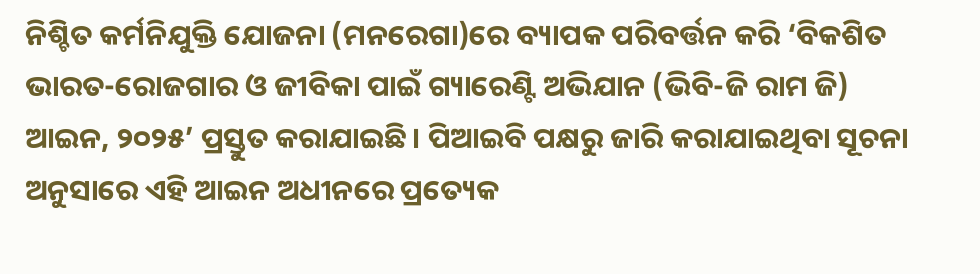ନିଶ୍ଚିତ କର୍ମନିଯୁକ୍ତି ଯୋଜନା (ମନରେଗା)ରେ ବ୍ୟାପକ ପରିବର୍ତ୍ତନ କରି ‘ବିକଶିତ ଭାରତ-ରୋଜଗାର ଓ ଜୀବିକା ପାଇଁ ଗ୍ୟାରେଣ୍ଟି ଅଭିଯାନ (ଭିବି-ଜି ରାମ ଜି) ଆଇନ, ୨୦୨୫’ ପ୍ରସ୍ତୁତ କରାଯାଇଛି। ପିଆଇବି ପକ୍ଷରୁ ଜାରି କରାଯାଇଥିବା ସୂଚନା ଅନୁସାରେ ଏହି ଆଇନ ଅଧୀନରେ ପ୍ରତ୍ୟେକ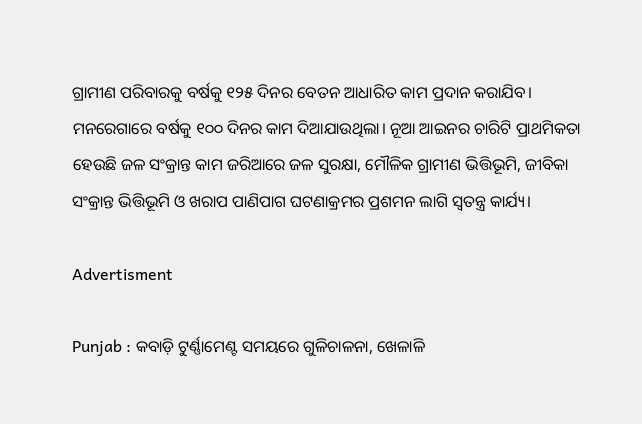ଗ୍ରାମୀଣ ପରିବାରକୁ ବର୍ଷକୁ ୧୨୫ ଦିନର ବେତନ ଆଧାରିତ କାମ ପ୍ରଦାନ କରାଯିବ। ମନରେଗାରେ ବର୍ଷକୁ ୧୦୦ ଦିନର କାମ ଦିଆଯାଉଥିଲା। ନୂଆ ଆଇନର ଚାରିଟି ପ୍ରାଥମିକତା ହେଉଛି ଜଳ ସଂକ୍ରାନ୍ତ କାମ ଜରିଆରେ ଜଳ ସୁରକ୍ଷା, ମୌଳିକ ଗ୍ରାମୀଣ ଭିତ୍ତିଭୂମି, ଜୀବିକା ସଂକ୍ରାନ୍ତ ଭିତ୍ତିଭୂମି ଓ ଖରାପ ପାଣିପାଗ ଘଟଣାକ୍ରମର ପ୍ରଶମନ ଲାଗି ସ୍ବତନ୍ତ୍ର କାର୍ଯ୍ୟ।

Advertisment

Punjab : କବାଡ଼ି ଟୁର୍ଣ୍ଣାମେଣ୍ଟ ସମୟରେ ଗୁଳିଚାଳନା, ଖେଳାଳି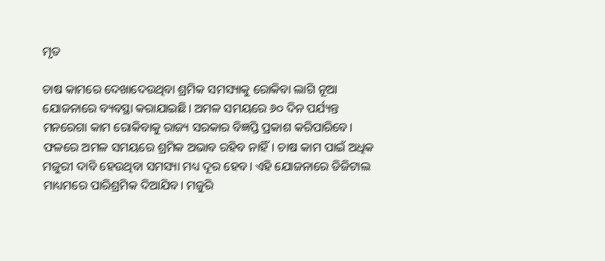ମୃତ

ଚାଷ କାମରେ ଦେଖାଦେଉଥିବା ଶ୍ରମିକ ସମସ୍ୟାକୁ ରୋକିବା ଲାଗି ନୂଆ ଯୋଜନାରେ ବ୍ୟବସ୍ଥା କରାଯାଇଛି। ଅମଳ ସମୟରେ ୬୦ ଦିନ ପର୍ଯ୍ୟନ୍ତ ମନରେଗା କାମ ରୋକିବାକୁ ରାଜ୍ୟ ସରକାର ବିଜ୍ଞପ୍ତି ପ୍ରକାଶ କରିପାରି‌ବେ। ଫଳରେ ଅମଳ ସମୟରେ ଶ୍ରମିକ ଅଭାବ ରହିବ ନାହିଁ। ଚାଷ କାମ ପାଇଁ ଅଧିକ ମଜୁରୀ ଦାବି ହେଉଥିବା ସମସ୍ୟା ମଧ୍ୟ ଦୂର ହେବ। ଏହି ଯୋଜନାରେ ଡିଜିଟାଲ ମାଧ୍ୟମରେ ପାରିଶ୍ରମିକ ଦିଆଯିବ। ମଜୁରି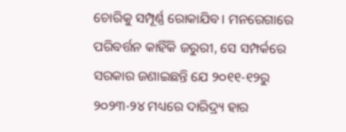ଚୋରିକୁ ସମ୍ପୂର୍ଣ୍ଣ ରୋକାଯିବ। ମନରେଗାରେ ପରିବର୍ତ୍ତନ କାହିଁକି ଜରୁରୀ, ସେ ସମ୍ପର୍କରେ ସରକାର ଜଣାଇଛନ୍ତି ଯେ ୨୦୧୧-୧୨ରୁ ୨୦୨୩-୨୪ ମଧ୍ୟରେ ଦାରିଦ୍ର୍ୟ ହାର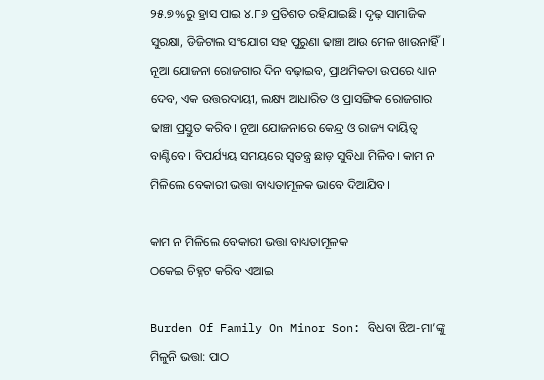୨୫.୭%ରୁ ହ୍ରାସ ପାଇ ୪.୮୬ ପ୍ରତିଶତ ରହିଯାଇଛି। ଦୃଢ଼ ସାମାଜିକ ସୁରକ୍ଷା, ଡିଜିଟାଲ ସଂଯୋଗ ସହ ପୁରୁଣା ଢାଞ୍ଚା ଆଉ ମେଳ ଖାଉନାହିଁ। ନୂଆ ଯୋଜନା ରୋଜଗାର ଦିନ ବଢ଼ାଇବ, ପ୍ରାଥମିକତା ଉପରେ ଧ୍ୟାନ ଦେବ, ଏକ ଉତ୍ତରଦାୟୀ, ଲକ୍ଷ୍ୟ ଆଧାରିତ ଓ ପ୍ରାସଙ୍ଗିକ ରୋଜଗାର ଢାଞ୍ଚା ପ୍ରସ୍ତୁତ କରିବ। ନୂଆ ଯୋଜନାରେ କେନ୍ଦ୍ର ଓ ରାଜ୍ୟ ଦାୟିତ୍ବ ବାଣ୍ଟିବେ। ବିପର୍ଯ୍ୟୟ ସମୟରେ ସ୍ବତନ୍ତ୍ର ଛାଡ଼ ସୁବିଧା ମିଳିବ। କାମ ନ ମିଳିଲେ ବେକାରୀ ଭତ୍ତା ବାଧ୍ୟତାମୂଳକ ଭାବେ ଦିଆଯିବ।

କାମ ନ ମିଳିଲେ ବେକାରୀ ଭତ୍ତା ବାଧ୍ୟତାମୂଳକ
ଠକେଇ ଚିହ୍ନଟ କରିବ ଏଆଇ

Burden Of Family On Minor Son: ବିଧବା ଝିଅ-ମା’ଙ୍କୁ ମିଳୁନି ଭତ୍ତା: ପାଠ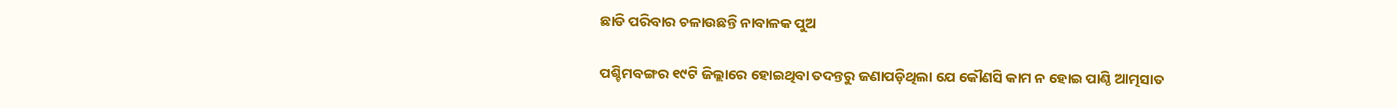ଛାଡି ପରିବାର ଚଳାଉଛନ୍ତି ନାବାଳକ ପୁଅ

ପଶ୍ଚିମବଙ୍ଗର ୧୯ଟି ଜିଲ୍ଲାରେ ହୋଇଥିବା ତଦନ୍ତରୁ ଜଣାପଡ଼ିଥିଲା ଯେ କୌଣସି କାମ ନ ହୋଇ ପାଣ୍ଠି ଆତ୍ମସାତ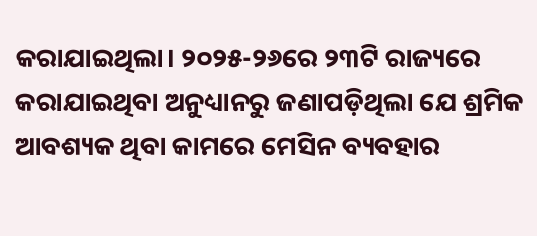କରାଯାଇଥିଲା। ୨୦୨୫-୨୬ରେ ୨୩ଟି ରାଜ୍ୟରେ କରାଯାଇଥିବା ଅନୁଧ୍ୟାନରୁ ଜଣାପଡ଼ିଥିଲା ଯେ ଶ୍ରମିକ ଆବଶ୍ୟକ ଥିବା କାମରେ ମେସିନ ବ୍ୟବହାର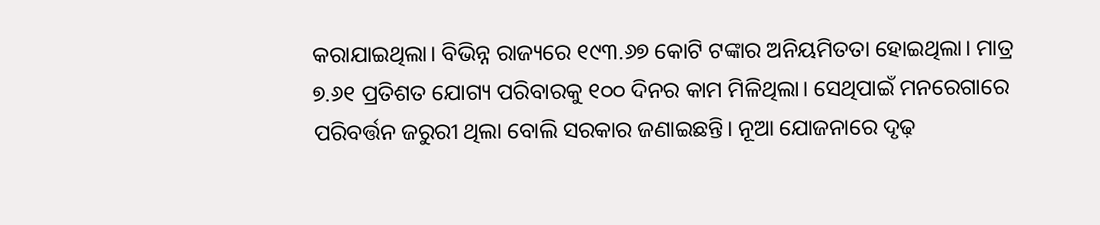କରାଯାଇଥିଲା। ବିଭିନ୍ନ ରାଜ୍ୟରେ ୧୯୩.୬୭ କୋଟି ଟଙ୍କାର ଅନିୟମିତତା ହୋଇଥିଲା। ମାତ୍ର ୭.୬୧ ପ୍ରତିଶତ ଯୋଗ୍ୟ ପରିବାରକୁ ୧୦୦ ଦିନର କାମ ମିଳିଥିଲା। ସେଥିପାଇଁ ମନରେଗାରେ ପରିବର୍ତ୍ତନ ଜରୁରୀ ଥିଲା ବୋଲି ସରକାର ଜଣାଇଛନ୍ତି। ନୂଆ ଯୋଜନାରେ ଦୃଢ଼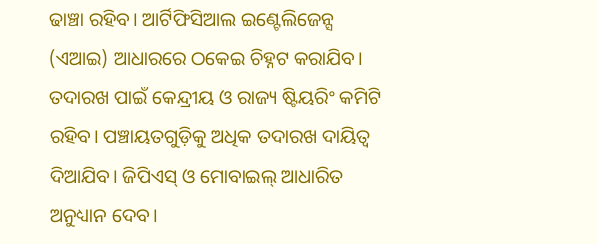ଢାଞ୍ଚା ରହିବ। ଆର୍ଟିଫିସିଆଲ ଇଣ୍ଟେଲିଜେନ୍ସ (ଏଆଇ) ଆଧାରରେ ଠକେଇ ଚିହ୍ନଟ କରାଯିବ। ତଦାରଖ ପାଇଁ କେନ୍ଦ୍ରୀୟ ଓ ରାଜ୍ୟ ଷ୍ଟିୟରିଂ କମିଟି ରହିବ। ପଞ୍ଚାୟତଗୁଡ଼ିକୁ ଅଧିକ ତଦାରଖ ଦାୟିତ୍ବ ଦିଆଯିବ। ଜିପିଏସ୍‌ ଓ ମୋବା‌ଇଲ୍‌ ଆଧାରିତ ଅନୁଧ୍ୟାନ ଦେବ।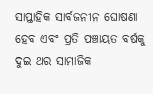ସାପ୍ତାହିକ ସାର୍ବଜନୀନ ଘୋଷଣା ହେବ ଏବଂ ପ୍ରତି ପଞ୍ଚାୟତ ବର୍ଷକୁ ଦୁଇ ଥର ସାମାଜିକ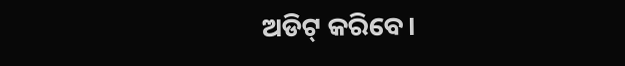ଅଡିଟ୍ କରିବେ।